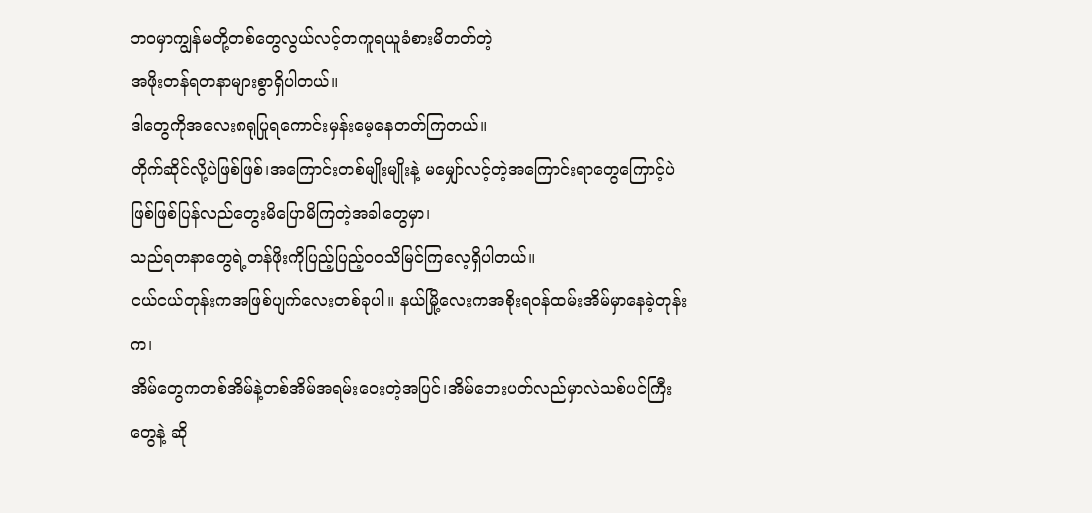ဘဝမှာကျွန်မတို့တစ်တွေလွယ်လင့်တကူရယူခံစားမိတတ်တဲ့
အဖိုးတန်ရတနာများစွာရှိပါတယ်။
ဒါတွေကိုအလေး၈ရုပြုရကောင်းမှန်းမေ့နေတတ်ကြတယ်။
တိုက်ဆိုင်လို့ပဲဖြစ်ဖြစ်၊အကြောင်းတစ်မျိုးမျိုးနဲ့ မမျှော်လင့်တဲ့အကြောင်းရာတွေကြောင့်ပဲဖြစ်ဖြစ်ပြန်လည်တွေးမိပြောမိကြတဲ့အခါတွေမှာ၊
သည်ရတနာတွေရဲ့တန်ဖိုးကိုပြည့်ပြည့်ဝဝသိမြင်ကြလေ့ရှိပါတယ်။
ငယ်ငယ်တုန်းကအဖြစ်ပျက်လေးတစ်ခုပါ။ နယ်မြို့လေးကအစိုးရဝန်ထမ်းအိမ်မှာနေခဲ့တုန်းက၊
အိမ်တွေကတစ်အိမ်နဲ့တစ်အိမ်အရမ်းဝေးတဲ့အပြင်၊အိမ်ဘေးပတ်လည်မှာလဲသစ်ပင်ကြီးတွေနဲ့ ဆို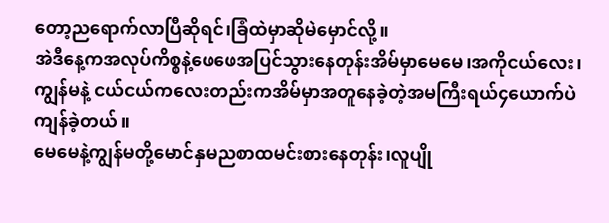တော့ညရောက်လာပြီဆိုရင်၊ခြံထဲမှာဆိုမဲမှောင်လို့။
အဲဒီနေ့ကအလုပ်ကိစ္စနဲ့ဖေဖေအပြင်သွားနေတုန်းအိမ်မှာမေမေ၊အကိုငယ်လေး၊ကျွန်မနဲ့ ငယ်ငယ်ကလေးတည်းကအိမ်မှာအတူနေခဲ့တဲ့အမကြီးရယ်၄ယောက်ပဲကျန်ခဲ့တယ်။
မေမေနဲ့ကျွန်မတို့မောင်နှမညစာထမင်းစားနေတုန်း၊လူပျို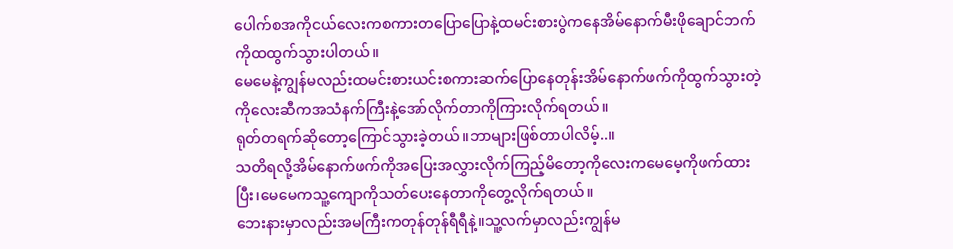ပေါက်စအကိုငယ်လေးကစကားတပြောပြောနဲ့ထမင်းစားပွဲကနေအိမ်နောက်မီးဖိုချောင်ဘက်ကိုထထွက်သွားပါတယ်။
မေမေနဲ့ကျွန်မလည်းထမင်းစားယင်းစကားဆက်ပြောနေတုန်းအိမ်နောက်ဖက်ကိုထွက်သွားတဲ့ကိုလေးဆီကအသံနက်ကြီးနဲ့အော်လိုက်တာကိုကြားလိုက်ရတယ်။
ရုတ်တရက်ဆိုတော့ကြောင်သွားခဲ့တယ်။ဘာများဖြစ်တာပါလိမ့်..။
သတိရလို့အိမ်နောက်ဖက်ကိုအပြေးအလွှားလိုက်ကြည့်မိတော့ကိုလေးကမေမေ့ကိုဖက်ထားပြီး၊မေမေကသူ့ကျောကိုသတ်ပေးနေတာကိုတွေ့လိုက်ရတယ်။
ဘေးနားမှာလည်းအမကြီးကတုန်တုန်ရီရီနဲ့။သူ့လက်မှာလည်းကျွန်မ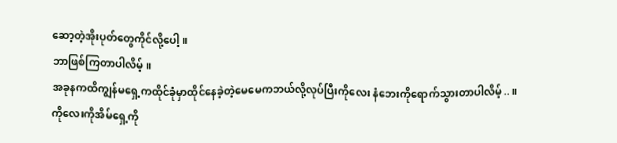ဆော့တဲ့အိုးပုတ်တွေကိုင်လို့ပေါ့။
ဘာဖြစ်ကြတာပါလိမ့်။
အခုနကထိကျွန်မရှေ့ကထိုင်ခုံမှာထိုင်နေခဲ့တဲ့မေမေကဘယ်လို့လုပ်ပြီးကိုလေး နံဘေးကိုရောက်သွားတာပါလိမ့်..။
ကိုလေးကိုအိမ်ရှေ့ကို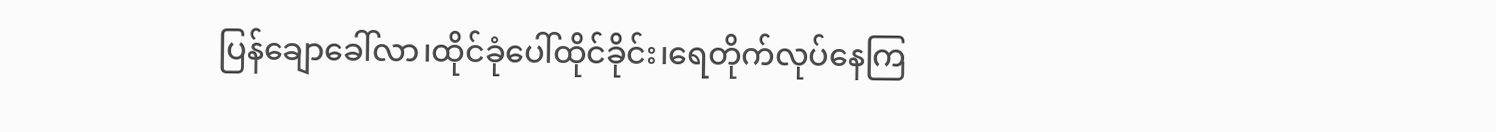ပြန်ချောခေါ်လာ၊ထိုင်ခုံပေါ်ထိုင်ခိုင်း၊ရေတိုက်လုပ်နေကြ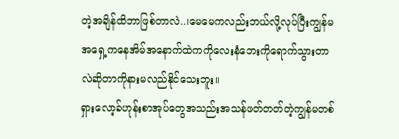တဲ့အချိန်ထိဘာဖြစ်တာလဲ..၊မေမေကလည်းဘယ်လို့လုပ်ပြီးကျွန်မအရှေ့ကနေအိမ်အနောက်ထဲကကိုလေးနံဘေးကိုရောက်သွားတာလဲဆိုတာကိုနားမလည်နိုင်သေးဘူး။
ရှားလော့ခ်ဟုန်းစာအုပ်တွေအသည်းအသန်ဖတ်တတ်တဲ့ကျွန်မတစ်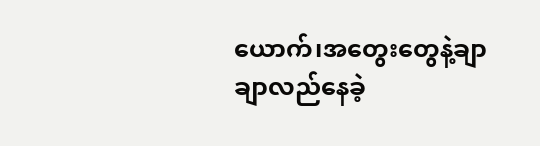ယောက်၊အတွေးတွေနဲ့ချာချာလည်နေခဲ့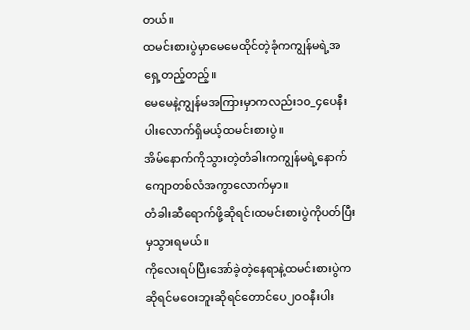တယ်။
ထမင်းစားပွဲမှာမေမေထိုင်တဲ့ခုံကကျွန်မရဲ့အရှေ့တည့်တည့်။
မေမေနဲ့ကျွန်မအကြားမှာကလည်း၁၀_၄ပေနီးပါးလောက်ရှိမယ့်ထမင်းစားပွဲ။
အိမ်နောက်ကိုသွားတဲ့တံခါးကကျွန်မရဲ့နောက်ကျောတစ်လံအကွာလောက်မှာ။
တံခါးဆီရောက်ဖို့ဆိုရင်၊ထမင်းစားပွဲကိုပတ်ပြီးမှသွားရမယ်။
ကိုလေးရပ်ပြီးအော်ခဲ့တဲ့နေရာနဲ့ထမင်းစားပွဲကဆိုရင်မဝေးဘူးဆိုရင်တောင်ပေ၂ဝဝနီးပါး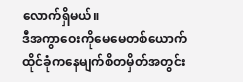လောက်ရှိမယ်။
ဒီအကွာဝေးကိုမေမေတစ်ယောက်ထိုင်ခုံကနေမျက်စိတမှိတ်အတွင်း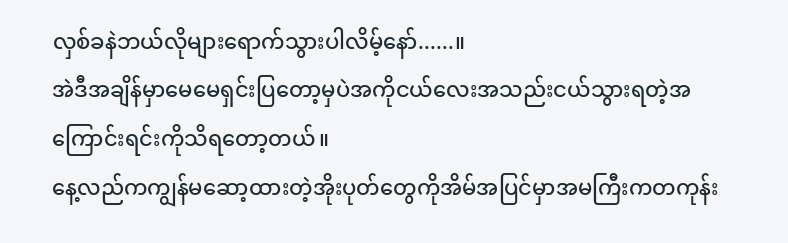လှစ်ခနဲဘယ်လိုများရောက်သွားပါလိမ့်နော်......။
အဲဒီအချိန်မှာမေမေရှင်းပြတော့မှပဲအကိုငယ်လေးအသည်းငယ်သွားရတဲ့အကြောင်းရင်းကိုသိရတော့တယ်။
နေ့လည်ကကျွန်မဆော့ထားတဲ့အိုးပုတ်တွေကိုအိမ်အပြင်မှာအမကြီးကတကုန်း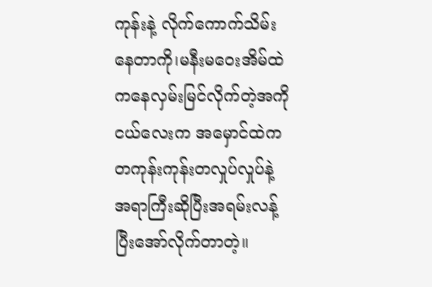ကုန်းနဲ့ လိုက်ကောက်သိမ်းနေတာကို၊မနီးမဝေးအိမ်ထဲကနေလှမ်းမြင်လိုက်တဲ့အကိုငယ်လေးက အမှောင်ထဲကတကုန်းကုန်းတလှုပ်လှုပ်နဲ့အရာကြီးဆိုပြီးအရမ်းလန့်ပြီးအော်လိုက်တာတဲ့။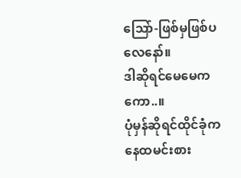သြော်-ဖြစ်မှဖြစ်ပလေနော်။
ဒါဆိုရင်မေမေကကော..။
ပုံမှန်ဆိုရင်ထိုင်ခုံကနေထမင်းစား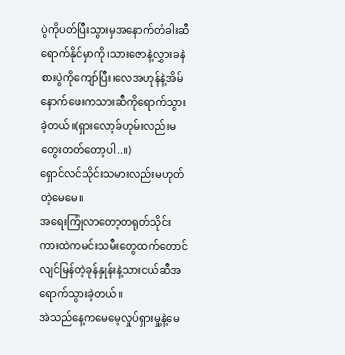ပွဲကိုပတ်ပြီးသွားမှအနောက်တံခါးဆီရောက်နိုင်မှာကို၊သားဇောနဲ့လွှားခနဲစားပွဲကိုကျော်ပြီး၊လေအဟုန်နဲ့အိမ်နောက်ဖေးကသားဆီကိုရောက်သွားခဲ့တယ်။(ရှားလော့ခ်ဟုမ်းလည်းမတွေးတတ်တော့ပါ..။)
ရှောင်လင်သိုင်းသမားလည်းမဟုတ်တဲ့မေမေ။
အရေးကြုံလာတော့တရုတ်သိုင်းကားထဲကမင်းသမီးတွေထက်တောင်လျင်မြန်တဲ့ခုန်နှုန်းနဲ့သားငယ်ဆီအရောက်သွားခဲ့တယ်။
အဲသည်နေ့ကမေမေ့လှုပ်ရှားမှု့နဲ့မေ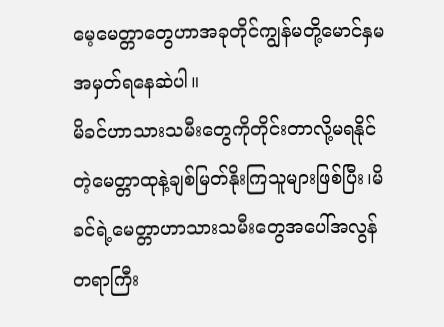မေ့မေတ္တာတွေဟာအခုတိုင်ကျွန်မတို့မောင်နှမအမှတ်ရနေဆဲပါ။
မိခင်ဟာသားသမီးတွေကိုတိုင်းတာလို့မရနိုင်တဲ့မေတ္တာထုနဲ့ချစ်မြတ်နိုးကြသူများဖြစ်ပြီး၊မိခင်ရဲ့မေတ္တာဟာသားသမီးတွေအပေါ်အလွန်တရာကြီး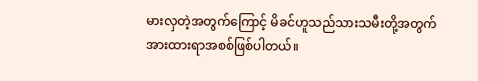မားလှတဲ့အတွက်ကြောင့် မိခင်ဟူသည်သားသမီးတို့အတွက်အားထားရာအစစ်ဖြစ်ပါတယ်။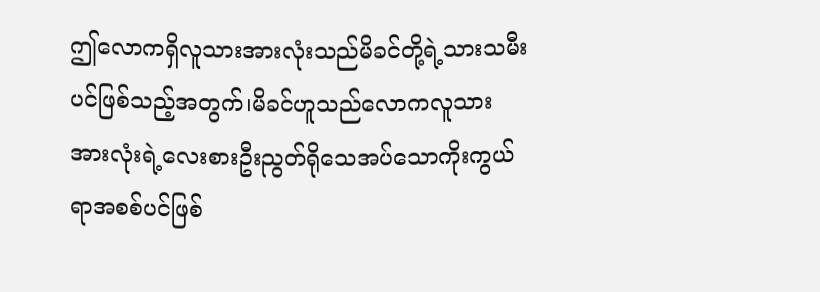ဤလောကရှိလူသားအားလုံးသည်မိခင်တို့ရဲ့သားသမီးပင်ဖြစ်သည့်အတွက်၊မိခင်ဟူသည်လောကလူသားအားလုံးရဲ့လေးစားဦးညွတ်ရိုသေအပ်သောကိုးကွယ်ရာအစစ်ပင်ဖြစ်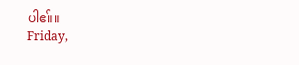ပါဧ။်။
Friday,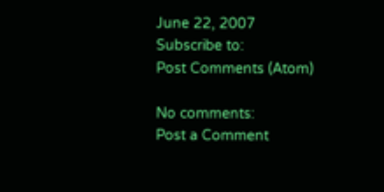June 22, 2007
Subscribe to:
Post Comments (Atom)

No comments:
Post a Comment